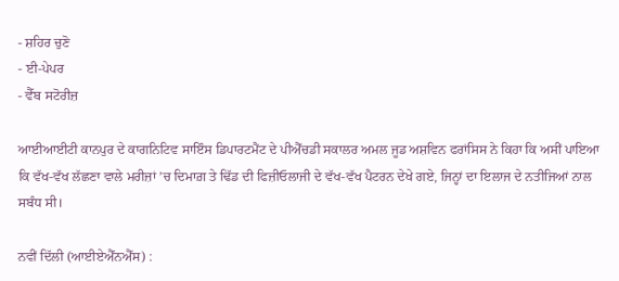- ਸ਼ਹਿਰ ਚੁਣੋ
- ਈ-ਪੇਪਰ
- ਵੈੱਬ ਸਟੋਰੀਜ਼

ਆਈਆਈਟੀ ਕਾਨਪੁਰ ਦੇ ਕਾਗਨਿਟਿਵ ਸਾਇੰਸ ਡਿਪਾਰਟਮੈਂਟ ਦੇ ਪੀਐੱਚਡੀ ਸਕਾਲਰ ਅਮਲ ਜੂਡ ਅਸ਼ਵਿਨ ਫਰਾਂਸਿਸ ਨੇ ਕਿਹਾ ਕਿ ਅਸੀਂ ਪਾਇਆ ਕਿ ਵੱਖ-ਵੱਖ ਲੱਛਣਾ ਵਾਲੇ ਮਰੀਜ਼ਾਂ ’ਚ ਦਿਮਾਗ਼ ਤੇ ਢਿੱਡ ਦੀ ਫਿਜ਼ੀਓਲਾਜੀ ਦੇ ਵੱਖ-ਵੱਖ ਪੈਟਰਨ ਦੇਖੇ ਗਏ, ਜਿਨ੍ਹਾਂ ਦਾ ਇਲਾਜ ਦੇ ਨਤੀਜਿਆਂ ਨਾਲ ਸਬੰਧ ਸੀ।

ਨਵੀਂ ਦਿੱਲੀ (ਆਈਏਐੱਨਐੱਸ) :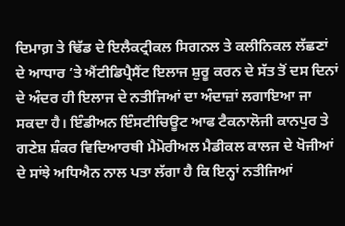ਦਿਮਾਗ਼ ਤੇ ਢਿੱਡ ਦੇ ਇਲੈਕਟ੍ਰੀਕਲ ਸਿਗਨਲ ਤੇ ਕਲੀਨਿਕਲ ਲੱਛਣਾਂ ਦੇ ਆਧਾਰ ’ਤੇ ਐਂਟੀਡਿਪ੍ਰੈਸੈਂਟ ਇਲਾਜ ਸ਼ੁਰੂ ਕਰਨ ਦੇ ਸੱਤ ਤੋਂ ਦਸ ਦਿਨਾਂ ਦੇ ਅੰਦਰ ਹੀ ਇਲਾਜ ਦੇ ਨਤੀਜਿਆਂ ਦਾ ਅੰਦਾਜ਼ਾਂ ਲਗਾਇਆ ਜਾ ਸਕਦਾ ਹੈ। ਇੰਡੀਅਨ ਇੰਸਟੀਚਿਊਟ ਆਫ ਟੈਕਨਾਲੋਜੀ ਕਾਨਪੁਰ ਤੇ ਗਣੇਸ਼ ਸ਼ੰਕਰ ਵਿਦਿਆਰਥੀ ਮੈਮੋਰੀਅਲ ਮੈਡੀਕਲ ਕਾਲਜ ਦੇ ਖੋਜੀਆਂ ਦੇ ਸਾਂਝੇ ਅਧਿਐਨ ਨਾਲ ਪਤਾ ਲੱਗਾ ਹੈ ਕਿ ਇਨ੍ਹਾਂ ਨਤੀਜਿਆਂ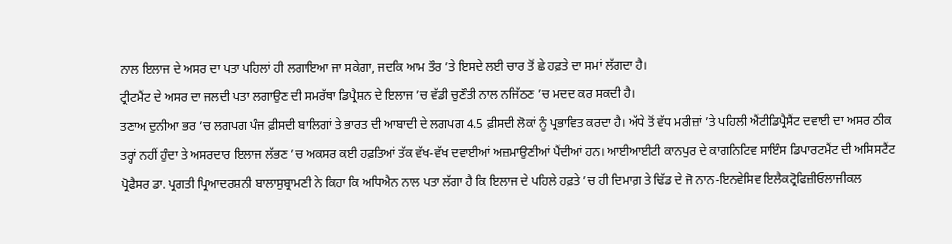ਨਾਲ ਇਲਾਜ ਦੇ ਅਸਰ ਦਾ ਪਤਾ ਪਹਿਲਾਂ ਹੀ ਲਗਾਇਆ ਜਾ ਸਕੇਗਾ, ਜਦਕਿ ਆਮ ਤੌਰ ’ਤੇ ਇਸਦੇ ਲਈ ਚਾਰ ਤੋਂ ਛੇ ਹਫ਼ਤੇ ਦਾ ਸਮਾਂ ਲੱਗਦਾ ਹੈ।
ਟ੍ਰੀਟਮੈਂਟ ਦੇ ਅਸਰ ਦਾ ਜਲਦੀ ਪਤਾ ਲਗਾਉਣ ਦੀ ਸਮਰੱਥਾ ਡਿਪ੍ਰੈਸ਼ਨ ਦੇ ਇਲਾਜ ’ਚ ਵੱਡੀ ਚੁਣੌਤੀ ਨਾਲ ਨਜਿੱਠਣ ’ਚ ਮਦਦ ਕਰ ਸਕਦੀ ਹੈ।
ਤਣਾਅ ਦੁਨੀਆ ਭਰ ’ਚ ਲਗਪਗ ਪੰਜ ਫ਼ੀਸਦੀ ਬਾਲਿਗਾਂ ਤੇ ਭਾਰਤ ਦੀ ਆਬਾਦੀ ਦੇ ਲਗਪਗ 4.5 ਫ਼ੀਸਦੀ ਲੋਕਾਂ ਨੂੰ ਪ੍ਰਭਾਵਿਤ ਕਰਦਾ ਹੈ। ਅੱਧੇ ਤੋਂ ਵੱਧ ਮਰੀਜ਼ਾਂ ’ਤੇ ਪਹਿਲੀ ਐਂਟੀਡਿਪ੍ਰੈਸੈਂਟ ਦਵਾਈ ਦਾ ਅਸਰ ਠੀਕ ਤਰ੍ਹਾਂ ਨਹੀਂ ਹੁੰਦਾ ਤੇ ਅਸਰਦਾਰ ਇਲਾਜ ਲੱਭਣ ’ਚ ਅਕਸਰ ਕਈ ਹਫ਼ਤਿਆਂ ਤੱਕ ਵੱਖ-ਵੱਖ ਦਵਾਈਆਂ ਅਜ਼ਮਾਉਣੀਆਂ ਪੈਂਦੀਆਂ ਹਨ। ਆਈਆਈਟੀ ਕਾਨਪੁਰ ਦੇ ਕਾਗਨਿਟਿਵ ਸਾਇੰਸ ਡਿਪਾਰਟਮੈਂਟ ਦੀ ਅਸਿਸਟੈਂਟ ਪ੍ਰੋਫੈਸਰ ਡਾ. ਪ੍ਰਗਤੀ ਪ੍ਰਿਆਦਰਸ਼ਨੀ ਬਾਲਾਸੁਬ੍ਰਾਮਣੀ ਨੇ ਕਿਹਾ ਕਿ ਅਧਿਐਨ ਨਾਲ ਪਤਾ ਲੱਗਾ ਹੈ ਕਿ ਇਲਾਜ ਦੇ ਪਹਿਲੇ ਹਫ਼ਤੇ ’ਚ ਹੀ ਦਿਮਾਗ਼ ਤੇ ਢਿੱਡ ਦੇ ਜੋ ਨਾਨ-ਇਨਵੇਸਿਵ ਇਲੈਕਟ੍ਰੋਫਿਜ਼ੀਓਲਾਜੀਕਲ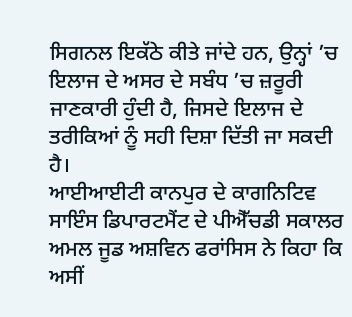ਸਿਗਨਲ ਇਕੱਠੇ ਕੀਤੇ ਜਾਂਦੇ ਹਨ, ਉਨ੍ਹਾਂ ’ਚ ਇਲਾਜ ਦੇ ਅਸਰ ਦੇ ਸਬੰਧ ’ਚ ਜ਼ਰੂਰੀ ਜਾਣਕਾਰੀ ਹੁੰਦੀ ਹੈ, ਜਿਸਦੇ ਇਲਾਜ ਦੇ ਤਰੀਕਿਆਂ ਨੂੰ ਸਹੀ ਦਿਸ਼ਾ ਦਿੱਤੀ ਜਾ ਸਕਦੀ ਹੈ।
ਆਈਆਈਟੀ ਕਾਨਪੁਰ ਦੇ ਕਾਗਨਿਟਿਵ ਸਾਇੰਸ ਡਿਪਾਰਟਮੈਂਟ ਦੇ ਪੀਐੱਚਡੀ ਸਕਾਲਰ ਅਮਲ ਜੂਡ ਅਸ਼ਵਿਨ ਫਰਾਂਸਿਸ ਨੇ ਕਿਹਾ ਕਿ ਅਸੀਂ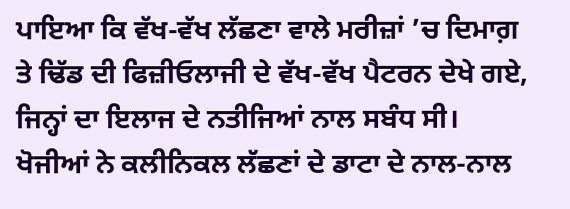ਪਾਇਆ ਕਿ ਵੱਖ-ਵੱਖ ਲੱਛਣਾ ਵਾਲੇ ਮਰੀਜ਼ਾਂ ’ਚ ਦਿਮਾਗ਼ ਤੇ ਢਿੱਡ ਦੀ ਫਿਜ਼ੀਓਲਾਜੀ ਦੇ ਵੱਖ-ਵੱਖ ਪੈਟਰਨ ਦੇਖੇ ਗਏ, ਜਿਨ੍ਹਾਂ ਦਾ ਇਲਾਜ ਦੇ ਨਤੀਜਿਆਂ ਨਾਲ ਸਬੰਧ ਸੀ।
ਖੋਜੀਆਂ ਨੇ ਕਲੀਨਿਕਲ ਲੱਛਣਾਂ ਦੇ ਡਾਟਾ ਦੇ ਨਾਲ-ਨਾਲ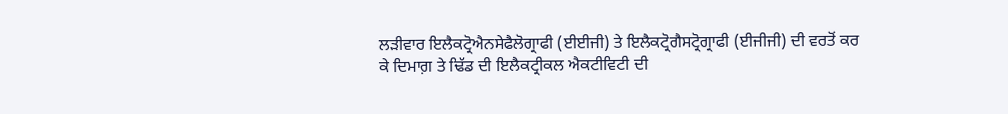ਲੜੀਵਾਰ ਇਲੈਕਟ੍ਰੋਐਨਸੇਫੈਲੋਗ੍ਰਾਫੀ (ਈਈਜੀ) ਤੇ ਇਲੈਕਟ੍ਰੋਗੈਸਟ੍ਰੋਗ੍ਰਾਫੀ (ਈਜੀਜੀ) ਦੀ ਵਰਤੋਂ ਕਰ ਕੇ ਦਿਮਾਗ਼ ਤੇ ਢਿੱਡ ਦੀ ਇਲੈਕਟ੍ਰੀਕਲ ਐਕਟੀਵਿਟੀ ਦੀ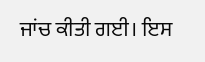ਜਾਂਚ ਕੀਤੀ ਗਈ। ਇਸ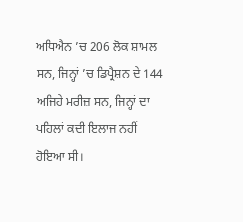ਅਧਿਐਨ ’ਚ 206 ਲੋਕ ਸ਼ਾਮਲ ਸਨ, ਜਿਨ੍ਹਾਂ ’ਚ ਡਿਪ੍ਰੈਸ਼ਨ ਦੇ 144 ਅਜਿਹੇ ਮਰੀਜ਼ ਸਨ, ਜਿਨ੍ਹਾਂ ਦਾ ਪਹਿਲਾਂ ਕਦੀ ਇਲਾਜ ਨਹੀਂ ਹੋਇਆ ਸੀ।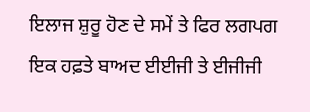ਇਲਾਜ ਸ਼ੁਰੂ ਹੋਣ ਦੇ ਸਮੇਂ ਤੇ ਫਿਰ ਲਗਪਗ ਇਕ ਹਫ਼ਤੇ ਬਾਅਦ ਈਈਜੀ ਤੇ ਈਜੀਜੀ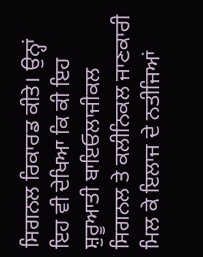ਸਿਗਨਲ ਰਿਕਾਰਡ ਕੀਤੇ। ਉਨ੍ਹਾਂ ਇਹ ਵੀ ਦੇਖਿਆ ਕਿ ਕੀ ਇਹ ਸ਼ੁਰੂਆਤੀ ਬਾਇਓਲਾਜੀਕਲ ਸਿਗਨਲ ਤੇ ਕਲੀਨਿਕਲ ਜਾਣਕਾਰੀ ਮਿਲ ਕੇ ਇਲਾਜ ਦੇ ਨਤੀਜਿਆਂ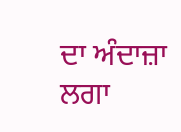ਦਾ ਅੰਦਾਜ਼ਾ ਲਗਾ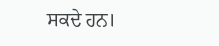ਸਕਦੇ ਹਨ।